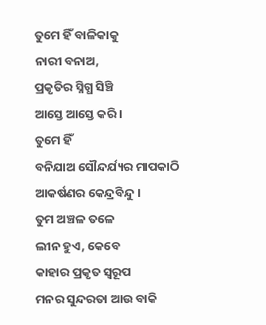ତୁମେ ହିଁ ବାଳିକାକୁ
ନାରୀ ବନାଅ,
ପ୍ରକୃତିର ସ୍ନିଗ୍ଧ ସିଞ୍ଚି
ଆସ୍ତେ ଆସ୍ତେ କରି ।
ତୁମେ ହିଁ
ବନିଯାଅ ସୌନ୍ଦର୍ଯ୍ୟର ମାପକାଠି
ଆକର୍ଷଣର କେନ୍ଦ୍ରବିନ୍ଦୁ ।
ତୁମ ଅଞ୍ଚଳ ତଳେ
ଲୀନ ହୁଏ, କେବେ
କାହାର ପ୍ରକୃତ ସ୍ୱରୂପ
ମନର ସୁନ୍ଦରତା ଆଉ ବାକି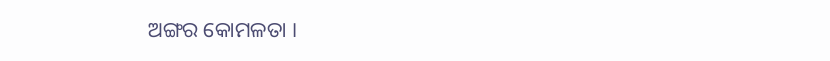ଅଙ୍ଗର କୋମଳତା ।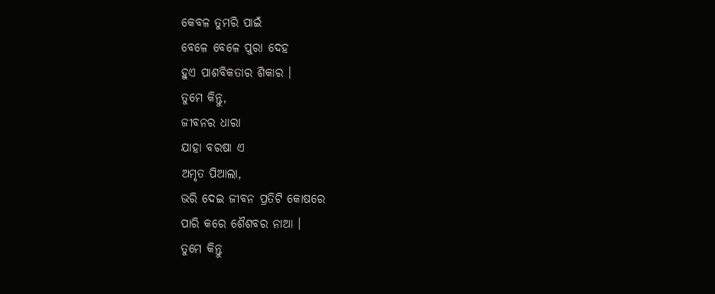କେବଳ ତୁମରି ପାଇଁ
ବେଳେ ବେଳେ ପୁରା ଦେହ
ହୁଏ ପାଶବିକତାର ଶିକାର ।
ତୁମେ କିନ୍ତୁ,
ଜୀବନର ଧାରା
ଯାହା ବରଷା ଏ
ଅମୃତ ପିଆଲା,
ଭରି ଦେଇ ଜୀବନ ପ୍ରତିଟି କୋଷରେ
ପାରି କରେ ଶୈଶବର ନାଆ ।
ତୁମେ କିନ୍ତୁ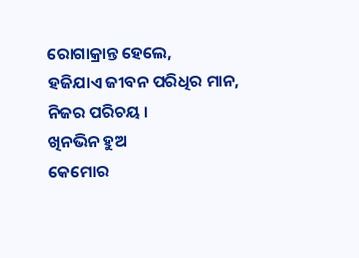ରୋଗାକ୍ରାନ୍ତ ହେଲେ,
ହଜିଯାଏ ଜୀବନ ପରିଧିର ମାନ,
ନିଜର ପରିଚୟ ।
ଖିନଭିନ ହୁଅ
କେମୋର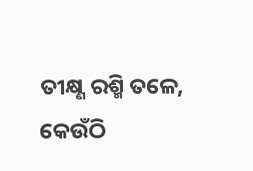ତୀକ୍ଷ୍ଣ ରଶ୍ମି ତଳେ,
କେଉଁଠି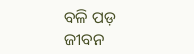ବଳି ପଡ଼
ଜୀବନ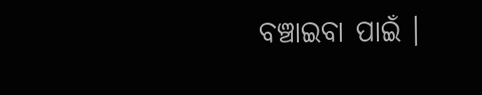ବଞ୍ଚାଇବା ପାଇଁ ।